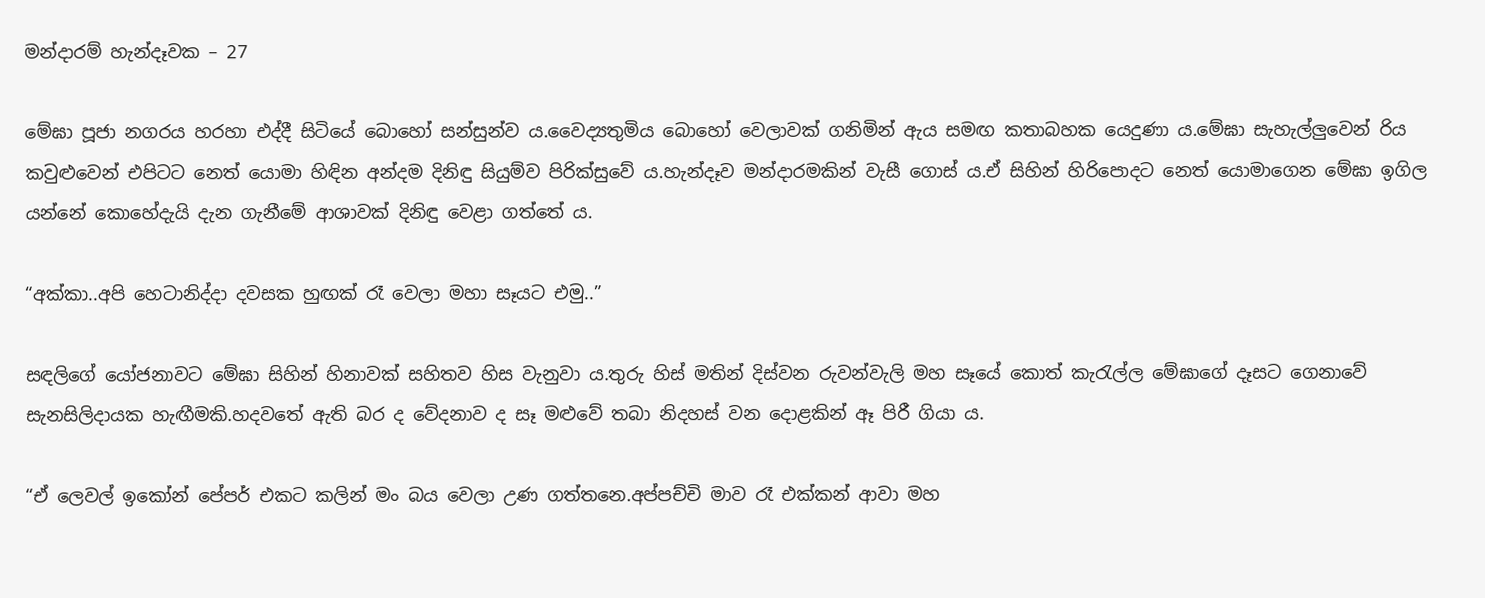මන්දාරම් හැන්දෑවක – 27

මේඝා පූජා නගරය හරහා එද්දී සිටියේ බොහෝ සන්සුන්ව ය.වෛද්‍යතුමිය බොහෝ වෙලාවක් ගනිමින් ඇය සමඟ කතාබහක යෙදුණා ය.මේඝා සැහැල්ලුවෙන් රිය කවුළුවෙන් එපිටට නෙත් යොමා හිඳින අන්දම දිනිඳු සියුම්ව පිරික්සුවේ ය.හැන්දෑව මන්දාරමකින් වැසී ගොස් ය.ඒ සිහින් හිරිපොදට නෙත් යොමාගෙන මේඝා ඉගිල යන්නේ කොහේදැයි දැන ගැනීමේ ආශාවක් දිනිඳු වෙළා ගත්තේ ය.

“අක්කා..අපි හෙටානිද්දා දවසක හුඟක් රෑ වෙලා මහා සෑයට එමු..”

සඳලිගේ යෝජනාවට මේඝා සිහින් හිනාවක් සහිතව හිස වැනුවා ය.තුරු හිස් මතින් දිස්වන රුවන්වැලි මහ සෑයේ කොත් කැරැල්ල මේඝාගේ දෑසට ගෙනාවේ සැනසිලිදායක හැඟීමකි.හදවතේ ඇති බර ද වේදනාව ද සෑ මළුවේ තබා නිදහස් වන දොළකින් ඈ පිරී ගියා ය.

“ඒ ලෙවල් ඉකෝන් පේපර් එකට කලින් මං බය වෙලා උණ ගත්තනෙ.අප්පච්චි මාව රෑ එක්කන් ආවා මහ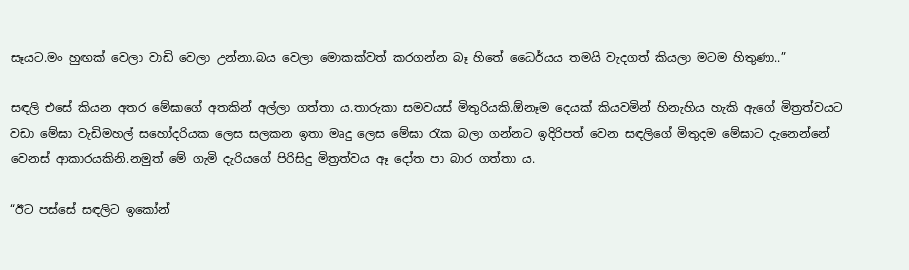සෑයට.මං හුඟක් වෙලා වාඩි වෙලා උන්නා.බය වෙලා මොකක්වත් කරගන්න බෑ හිතේ ධෛර්යය තමයි වැදගත් කියලා මටම හිතුණා..”

සඳලි එසේ කියන අතර මේඝාගේ අතකින් අල්ලා ගත්තා ය.තාරුකා සමවයස් මිතුරියකි.ඕනෑම දෙයක් කියවමින් හිනැහිය හැකි ඇගේ මිත්‍රත්වයට වඩා මේඝා වැඩිමහල් සහෝදරියක ලෙස සලකන ඉතා මෘදු ලෙස මේඝා රැක බලා ගන්නට ඉදිරිපත් වෙන සඳලිගේ මිතුදම මේඝාට දැනෙන්නේ වෙනස් ආකාරයකිනි.නමුත් මේ ගැමි දැරියගේ පිරිසිදු මිත්‍රත්වය ඈ දෝත පා බාර ගත්තා ය.

“ඊට පස්සේ සඳලිට ඉකෝන්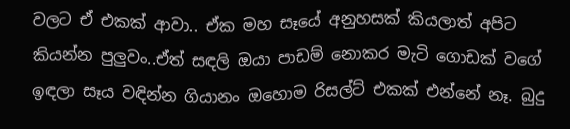වලට ඒ එකක් ආවා.. ඒක මහ සෑයේ අනුහසක් කියලාත් අපිට කියන්න පුලුවං..ඒත් සඳලි ඔයා පාඩම් නොකර මැටි ගොඩක් වගේ ඉඳලා සෑය වඳින්න ගියානං ඔහොම රිසල්ට් එකක් එන්නේ නෑ. බුදු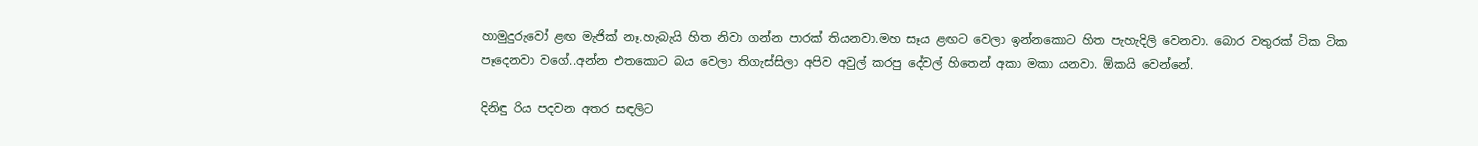හාමුදුරුවෝ ළඟ මැජික් නෑ.හැබැයි හිත නිවා ගන්න පාරක් තියනවා.මහ සෑය ළඟට වෙලා ඉන්නකොට හිත පැහැදිලි වෙනවා. බොර වතුරක් ටික ටික පෑදෙනවා වගේ..අන්න එතකොට බය වෙලා තිගැස්සිලා අපිව අවුල් කරපු දේවල් හිතෙන් අකා මකා යනවා. ඕකයි වෙන්නේ.

දිනිඳු රිය පදවන අතර සඳලිට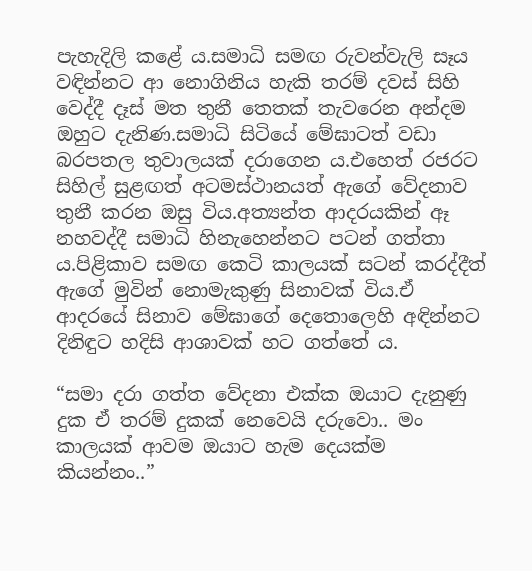පැහැදිලි කළේ ය.සමාධි සමඟ රුවන්වැලි සෑය වඳින්නට ආ නොගිනිය හැකි තරම් දවස් සිහි වෙද්දී දෑස් මත තුනී තෙතක් තැවරෙන අන්දම ඔහුට දැනිණ.සමාධි සිටියේ මේඝාටත් වඩා බරපතල තුවාලයක් දරාගෙන ය.එහෙත් රජරට සිහිල් සුළඟත් අටමස්ථානයත් ඇගේ වේදනාව තුනී කරන ඔසු විය.අත්‍යන්ත ආදරයකින් ඈ නහවද්දී සමාධි හිනැහෙන්නට පටන් ගත්තා ය.පිළිකාව සමඟ කෙටි කාලයක් සටන් කරද්දීත් ඇගේ මුවින් නොමැකුණු සිනාවක් විය.ඒ ආදරයේ සිනාව මේඝාගේ දෙතොලෙහි අඳින්නට දිනිඳුට හදිසි ආශාවක් හට ගත්තේ ය.

“සමා දරා ගත්ත වේදනා එක්ක ඔයාට දැනුණු දුක ඒ තරම් දුකක් නෙවෙයි දරුවො.. මං කාලයක් ආවම ඔයාට හැම දෙයක්ම කියන්නං..”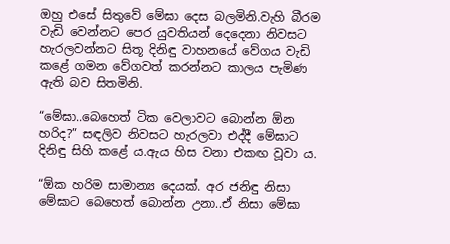ඔහු එසේ සිතුවේ මේඝා දෙස බලමිනි.වැහි බීරම වැඩි වෙන්නට පෙර යුවතියන් දෙදෙනා නිවසට හැරලවන්නට සිතූ දිනිඳු වාහනයේ වේගය වැඩි කළේ ගමන වේගවත් කරන්නට කාලය පැමිණ ඇති බව සිතමිනි.

“මේඝා..බෙහෙත් ටික වෙලාවට බොන්න ඕන හරිද?” සඳලිව නිවසට හැරලවා එද්දී මේඝාට දිනිඳු සිහි කළේ ය.ඇය හිස වනා එකඟ වූවා ය.

“ඕක හරිම සාමාන්‍ය දෙයක්. අර ජනිඳු නිසා මේඝාට බෙහෙත් බොන්න උනා..ඒ නිසා මේඝා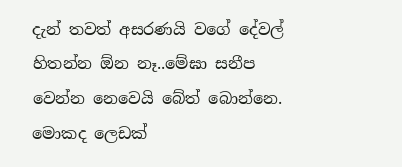දැන් තවත් අසරණයි වගේ දේවල් හිතන්න ඕන නෑ..මේඝා සනීප වෙන්න නෙවෙයි බේත් බොන්නෙ. මොකද ලෙඩක්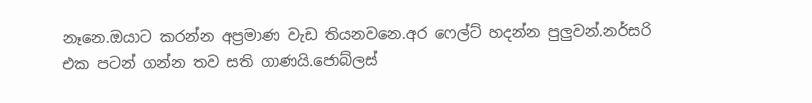නෑනෙ.ඔයාට කරන්න අප්‍රමාණ වැඩ තියනවනෙ.අර ෆෙල්ට් හදන්න පුලුවන්.නර්සරි එක පටන් ගන්න තව සති ගාණයි.ජොබ්ලස්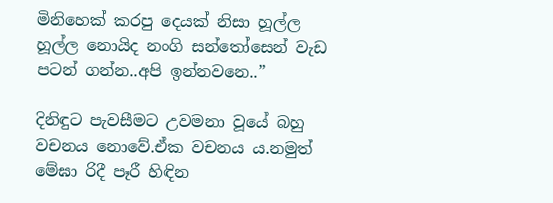මිනිහෙක් කරපු දෙයක් නිසා හූල්ල හූල්ල නොයිද නංගි සන්තෝසෙන් වැඩ පටන් ගන්න..අපි ඉන්නවනෙ..”

දිනිඳුට පැවසීමට උවමනා වූයේ බහු වචනය නොවේ.ඒක වචනය ය.නමුත් මේඝා රිදී පෑරී හිඳින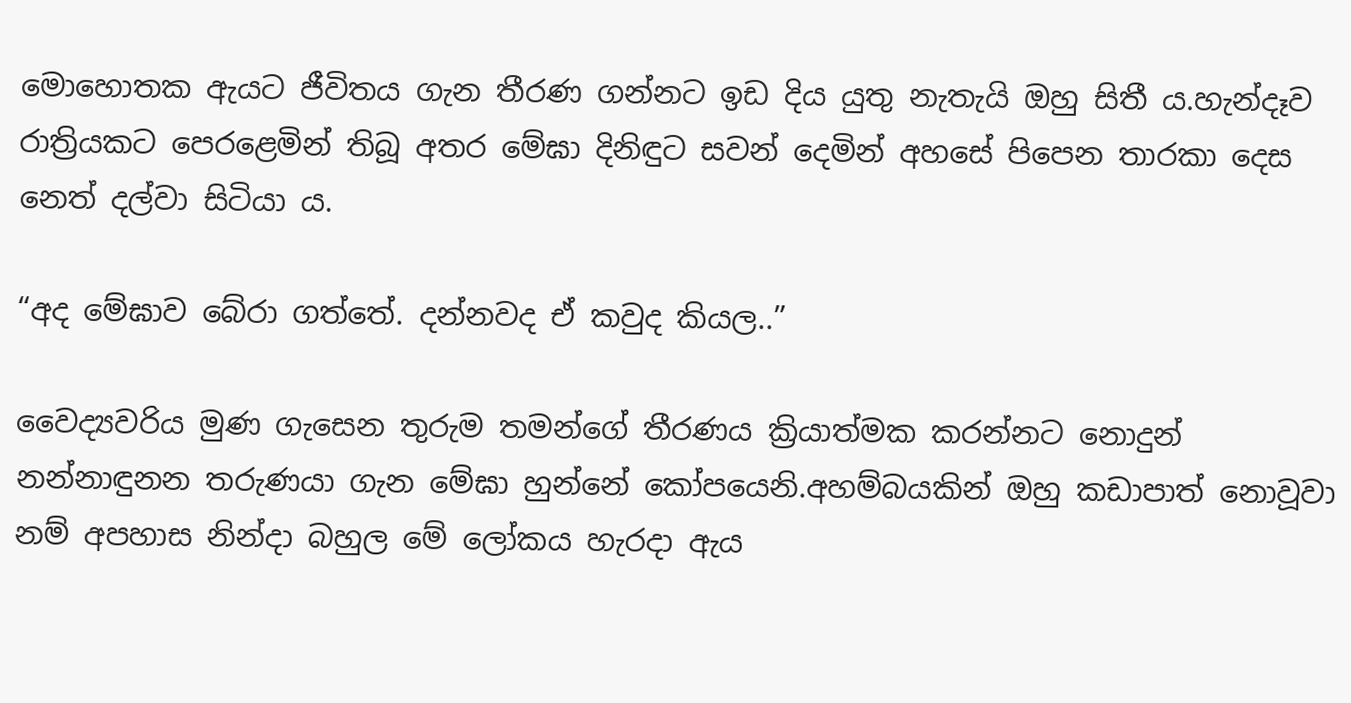මොහොතක ඇයට ජීවිතය ගැන තීරණ ගන්නට ඉඩ දිය යුතු නැතැයි ඔහු සිතී ය.හැන්දෑව රාත්‍රියකට පෙරළෙමින් තිබූ අතර මේඝා දිනිඳුට සවන් දෙමින් අහසේ පිපෙන තාරකා දෙස නෙත් දල්වා සිටියා ය.

“අද මේඝාව බේරා ගත්තේ. දන්නවද ඒ කවුද කියල..”

වෛද්‍යවරිය මුණ ගැසෙන තුරුම තමන්ගේ තීරණය ක්‍රියාත්මක කරන්නට නොදුන් නන්නාඳුනන තරුණයා ගැන මේඝා හුන්නේ කෝපයෙනි.අහම්බයකින් ඔහු කඩාපාත් නොවූවා නම් අපහාස නින්දා බහුල මේ ලෝකය හැරදා ඇය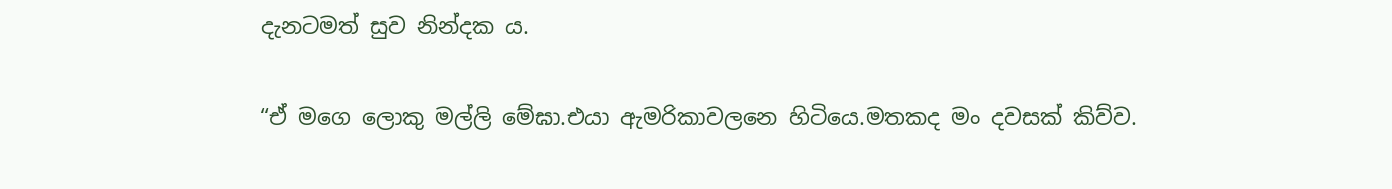දැනටමත් සුව නින්දක ය.

“ඒ මගෙ ලොකු මල්ලි මේඝා.එයා ඇමරිකාවලනෙ හිටියෙ.මතකද මං දවසක් කිව්ව.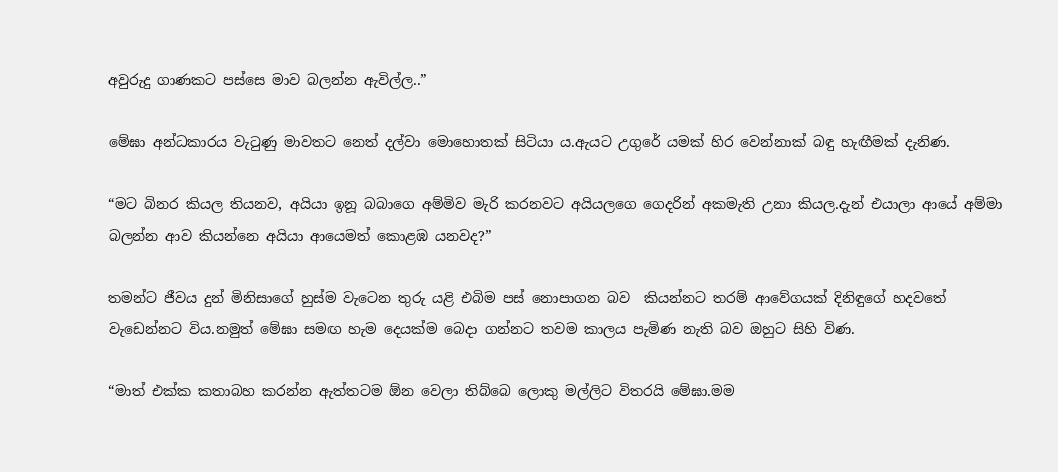අවුරුදු ගාණකට පස්සෙ මාව බලන්න ඇවිල්ල..”

මේඝා අන්ධකාරය වැටුණු මාවතට නෙත් දල්වා මොහොතක් සිටියා ය.ඇයට උගුරේ යමක් හිර වෙන්නාක් බඳු හැඟීමක් දැනිණ.

“මට බිනර කියල තියනව, අයියා ඉනූ බබාගෙ අම්මිව මැරි කරනවට අයියලගෙ ගෙදරින් අකමැති උනා කියල.දැන් එයාලා ආයේ අම්මා බලන්න ආව කියන්නෙ අයියා ආයෙමත් කොළඹ යනවද?”

තමන්ට ජීවය දුන් මිනිසාගේ හුස්ම වැටෙන තුරු යළි එබිම පස් නොපාගන බව  කියන්නට තරම් ආවේගයක් දිනිඳුගේ හදවතේ වැඩෙන්නට විය.නමුත් මේඝා සමඟ හැම දෙයක්ම බෙදා ගන්නට තවම කාලය පැමිණ නැති බව ඔහුට සිහි විණ.

“මාත් එක්ක කතාබහ කරන්න ඇත්තටම ඕන වෙලා තිබ්බෙ ලොකු මල්ලිට විතරයි මේඝා.මම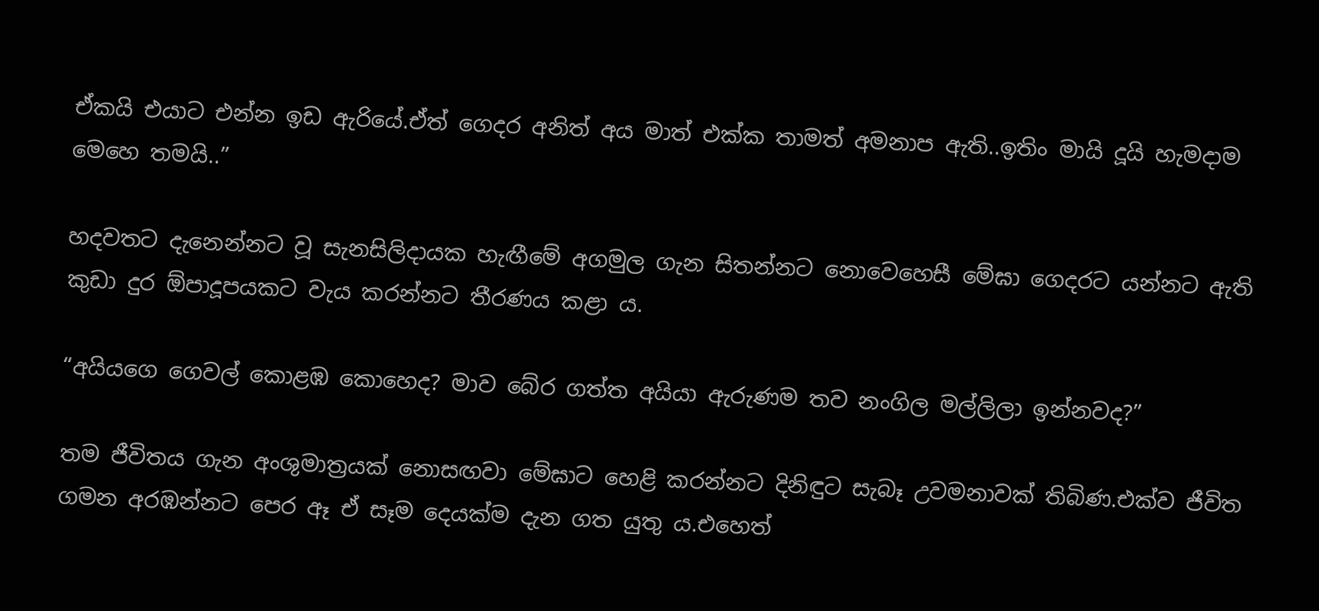ඒකයි එයාට එන්න ඉඩ ඇරියේ.ඒත් ගෙදර අනිත් අය මාත් එක්ක තාමත් අමනාප ඇති..ඉතිං මායි දූයි හැමදාම මෙහෙ තමයි..”

හදවතට දැනෙන්නට වූ සැනසිලිදායක හැඟීමේ අගමුල ගැන සිතන්නට නොවෙහෙසී මේඝා ගෙදරට යන්නට ඇති කුඩා දුර ඕපාදූපයකට වැය කරන්නට තීරණය කළා ය.

“අයියගෙ ගෙවල් කොළඹ කොහෙද? මාව බේර ගත්ත අයියා ඇරුණම තව නංගිල මල්ලිලා ඉන්නවද?”

තම ජීවිතය ගැන අංශුමාත්‍රයක් නොසඟවා මේඝාට හෙළි කරන්නට දිනිඳුට සැබෑ උවමනාවක් තිබිණ.එක්ව ජීවිත ගමන අරඹන්නට පෙර ඈ ඒ සෑම දෙයක්ම දැන ගත යුතු ය.එහෙත්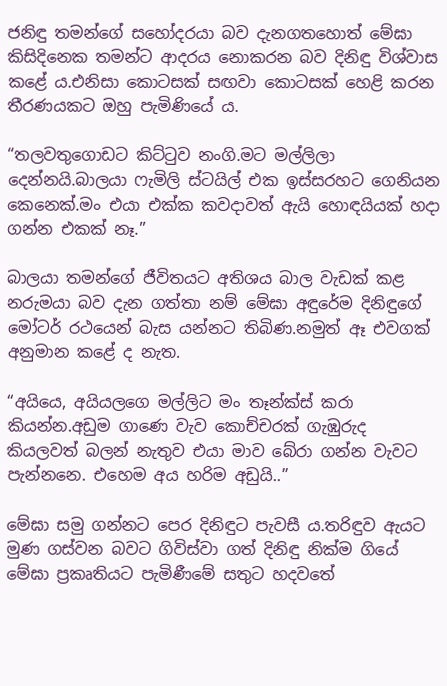ජනිඳු තමන්ගේ සහෝදරයා බව දැනගතහොත් මේඝා කිසිදිනෙක තමන්ට ආදරය නොකරන බව දිනිඳු විශ්වාස කළේ ය.එනිසා කොටසක් සඟවා කොටසක් හෙළි කරන තීරණයකට ඔහු පැමිණියේ ය.

“තලවතුගොඩට කිට්ටුව නංගි.මට මල්ලිලා දෙන්නයි.බාලයා ෆැමිලි ස්ටයිල් එක ඉස්සරහට ගෙනියන කෙනෙක්.මං එයා එක්ක කවදාවත් ඇයි හොඳයියක් හදා ගන්න එකක් නෑ.”

බාලයා තමන්ගේ ජීවිතයට අතිශය බාල වැඩක් කළ නරුමයා බව දැන ගත්තා නම් මේඝා අඳුරේම දිනිඳුගේ මෝටර් රථයෙන් බැස යන්නට තිබිණ.නමුත් ඈ එවගක් අනුමාන කළේ ද නැත.

“අයියෙ, අයියලගෙ මල්ලිට මං තෑන්ක්ස් කරා කියන්න.අඩුම ගාණෙ වැව කොච්චරක් ගැඹුරුද කියලවත් බලන් නැතුව එයා මාව බේරා ගන්න වැවට පැන්නනෙ. එහෙම අය හරිම අඩුයි..”

මේඝා සමු ගන්නට පෙර දිනිඳුට පැවසී ය.තරිඳුව ඇයට මුණ ගස්වන බවට ගිවිස්වා ගත් දිනිඳු නික්ම ගියේ මේඝා ප්‍රකෘතියට පැමිණීමේ සතුට හදවතේ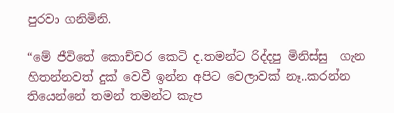පුරවා ගනිමිනි.

“මේ ජීවිතේ කොච්චර කෙටි ද.තමන්ට රිද්දපු මිනිස්සු  ගැන හිතන්නවත් දුක් වෙවී ඉන්න අපිට වෙලාවක් නෑ..කරන්න තියෙන්නේ තමන් තමන්ට කැප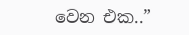වෙන එක..”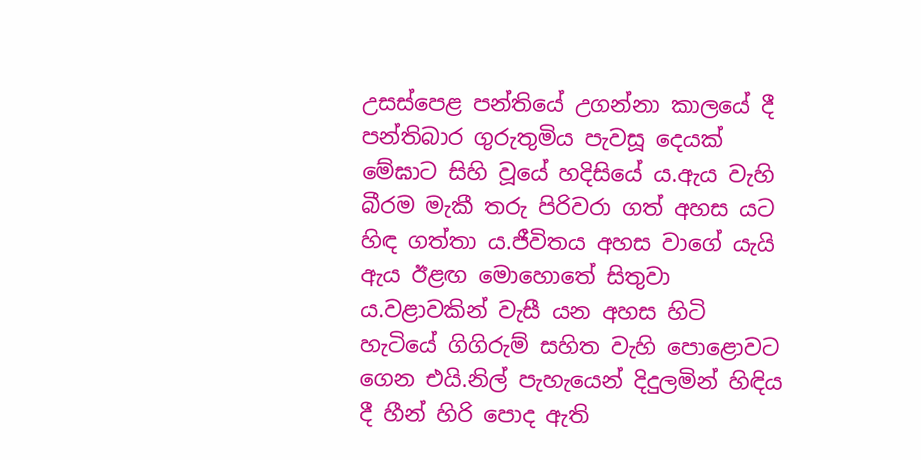උසස්පෙළ පන්තියේ උගන්නා කාලයේ දී පන්තිබාර ගුරුතුමිය පැවසූ දෙයක් මේඝාට සිහි වූයේ හදිසියේ ය.ඇය වැහි බීරම මැකී තරු පිරිවරා ගත් අහස යට හිඳ ගත්තා ය.ජීවිතය අහස වාගේ යැයි ඇය ඊළඟ මොහොතේ සිතුවා ය.වළාවකින් වැසී යන අහස හිටි හැටියේ ගිගිරුම් සහිත වැහි පොළොවට ගෙන එයි.නිල් පැහැයෙන් දිදුලමින් හිඳිය දී හීන් හිරි පොද ඇති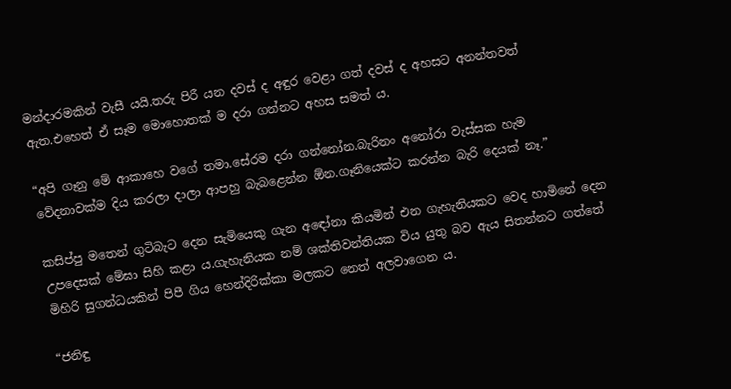මන්දාරමකින් වැසී යයි.තරු පිරී යන දවස් ද අඳුර වෙළා ගත් දවස් ද අහසට අනන්තවත් ඇත.එහෙත් ඒ සෑම මොහොතක් ම දරා ගන්නට අහස සමත් ය.

“අපි ගෑනු මේ ආකාහෙ වගේ තමා.සේරම දරා ගන්නෝන.බැරිනං අනෝරා වැස්සක හැම වේදනාවක්ම දිය කරලා දාලා ආපහු බැබළෙන්න ඕන.ගෑනියෙක්ට කරන්න බැරි දෙයක් නෑ.”

කසිප්පු මතෙන් ගුටිබැට දෙන සැමියෙකු ගැන අඳෝනා කියමින් එන ගැහැනියකට වෙද හාමිනේ දෙන උපදෙසක් මේඝා සිහි කළා ය.ගැහැනියක නම් ශක්තිවන්තියක විය යුතු බව ඇය සිතන්නට ගත්තේ මිහිරි සුගන්ධයකින් පිපී ගිය හෙන්දිරික්කා මලකට නෙත් අලවාගෙන ය.

“ජනිඳු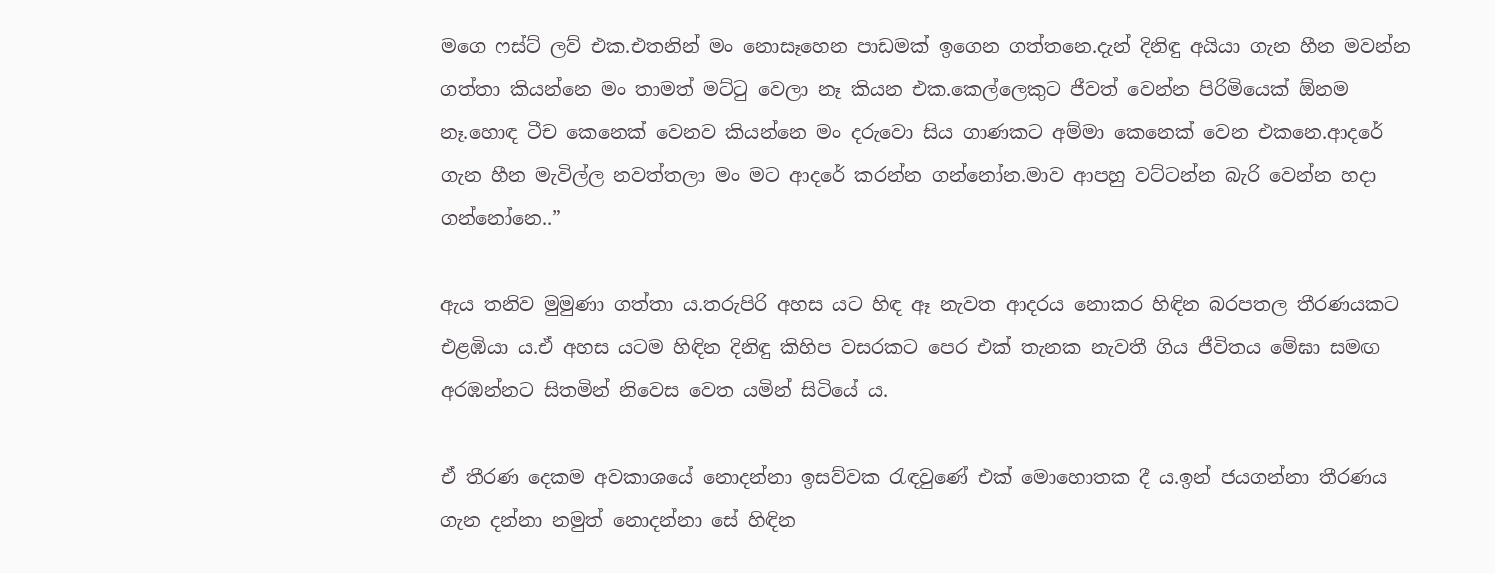මගෙ ෆස්ට් ලව් එක.එතනින් මං නොසෑහෙන පාඩමක් ඉගෙන ගත්තනෙ.දැන් දිනිඳු අයියා ගැන හීන මවන්න ගත්තා කියන්නෙ මං තාමත් මට්ටු වෙලා නෑ කියන එක.කෙල්ලෙකුට ජීවත් වෙන්න පිරිමියෙක් ඕනම නෑ.හොඳ ටීච කෙනෙක් වෙනව කියන්නෙ මං දරුවො සිය ගාණකට අම්මා කෙනෙක් වෙන එකනෙ.ආදරේ ගැන හීන මැවිල්ල නවත්තලා මං මට ආදරේ කරන්න ගන්නෝන.මාව ආපහු වට්ටන්න බැරි වෙන්න හදා ගන්නෝනෙ..”

ඇය තනිව මුමුණා ගත්තා ය.තරුපිරි අහස යට හිඳ ඈ නැවත ආදරය නොකර හිඳින බරපතල තීරණයකට එළඹියා ය.ඒ අහස යටම හිඳින දිනිඳු කිහිප වසරකට පෙර එක් තැනක නැවතී ගිය ජීවිතය මේඝා සමඟ අරඹන්නට සිතමින් නිවෙස වෙත යමින් සිටියේ ය.

ඒ තීරණ දෙකම අවකාශයේ නොදන්නා ඉසව්වක රැඳවුණේ එක් මොහොතක දී ය.ඉන් ජයගන්නා තීරණය ගැන දන්නා නමුත් නොදන්නා සේ හිඳින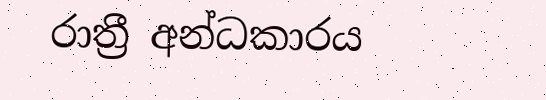රාත්‍රී අන්ධකාරය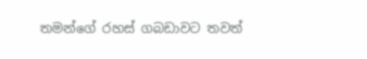තමන්ගේ රහස් ගබඩාවට තවත්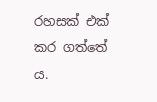රහසක් එක් කර ගත්තේ ය.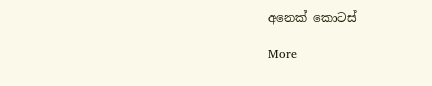අනෙක් කොටස්

More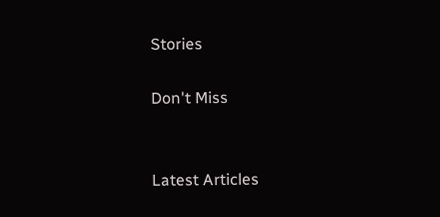Stories

Don't Miss


Latest Articles